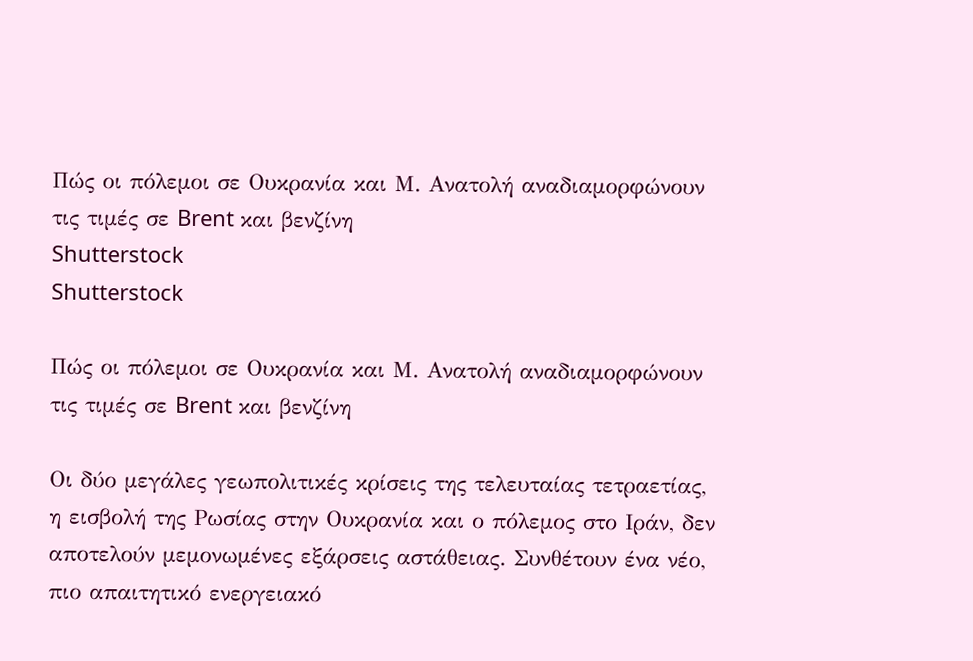Πώς οι πόλεμοι σε Ουκρανία και Μ. Ανατολή αναδιαμορφώνουν τις τιμές σε Brent και βενζίνη
Shutterstock
Shutterstock

Πώς οι πόλεμοι σε Ουκρανία και Μ. Ανατολή αναδιαμορφώνουν τις τιμές σε Brent και βενζίνη

Οι δύο μεγάλες γεωπολιτικές κρίσεις της τελευταίας τετραετίας, η εισβολή της Ρωσίας στην Ουκρανία και ο πόλεμος στο Ιράν, δεν αποτελούν μεμονωμένες εξάρσεις αστάθειας. Συνθέτουν ένα νέο, πιο απαιτητικό ενεργειακό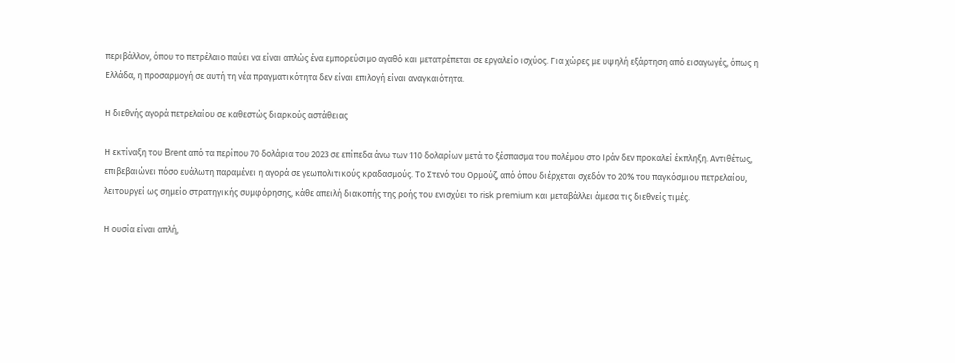περιβάλλον, όπου το πετρέλαιο παύει να είναι απλώς ένα εμπορεύσιμο αγαθό και μετατρέπεται σε εργαλείο ισχύος. Για χώρες με υψηλή εξάρτηση από εισαγωγές, όπως η Ελλάδα, η προσαρμογή σε αυτή τη νέα πραγματικότητα δεν είναι επιλογή είναι αναγκαιότητα.

Η διεθνής αγορά πετρελαίου σε καθεστώς διαρκούς αστάθειας

Η εκτίναξη του Brent από τα περίπου 70 δολάρια του 2023 σε επίπεδα άνω των 110 δολαρίων μετά το ξέσπασμα του πολέμου στο Ιράν δεν προκαλεί έκπληξη. Αντιθέτως, επιβεβαιώνει πόσο ευάλωτη παραμένει η αγορά σε γεωπολιτικούς κραδασμούς. Το Στενό του Ορμούζ, από όπου διέρχεται σχεδόν το 20% του παγκόσμιου πετρελαίου, λειτουργεί ως σημείο στρατηγικής συμφόρησης, κάθε απειλή διακοπής της ροής του ενισχύει το risk premium και μεταβάλλει άμεσα τις διεθνείς τιμές.

Η ουσία είναι απλή,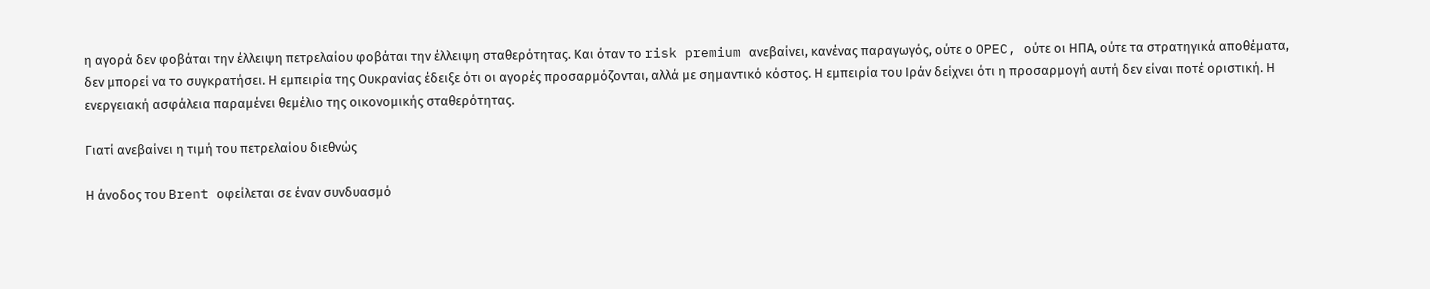η αγορά δεν φοβάται την έλλειψη πετρελαίου φοβάται την έλλειψη σταθερότητας. Και όταν το risk premium ανεβαίνει, κανένας παραγωγός, ούτε ο OPEC, ούτε οι ΗΠΑ, ούτε τα στρατηγικά αποθέματα, δεν μπορεί να το συγκρατήσει. Η εμπειρία της Ουκρανίας έδειξε ότι οι αγορές προσαρμόζονται, αλλά με σημαντικό κόστος. Η εμπειρία του Ιράν δείχνει ότι η προσαρμογή αυτή δεν είναι ποτέ οριστική. Η ενεργειακή ασφάλεια παραμένει θεμέλιο της οικονομικής σταθερότητας.

Γιατί ανεβαίνει η τιμή του πετρελαίου διεθνώς

Η άνοδος του Brent οφείλεται σε έναν συνδυασμό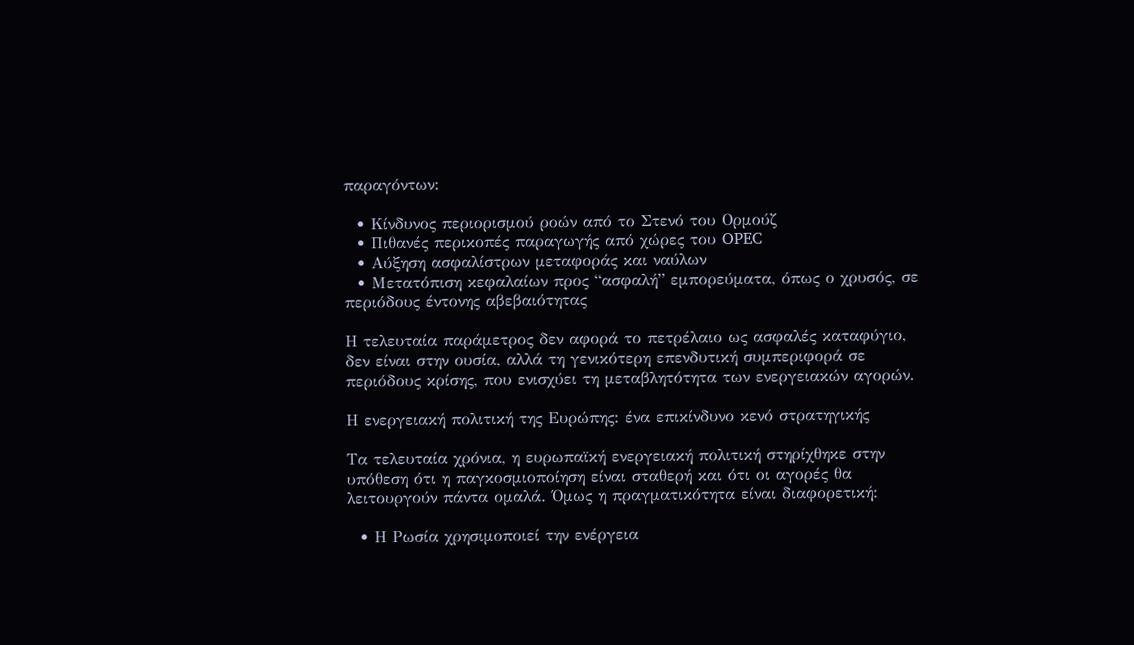παραγόντων:

  • Κίνδυνος περιορισμού ροών από το Στενό του Ορμούζ
  • Πιθανές περικοπές παραγωγής από χώρες του OPEC
  • Αύξηση ασφαλίστρων μεταφοράς και ναύλων
  • Μετατόπιση κεφαλαίων προς “ασφαλή” εμπορεύματα, όπως ο χρυσός, σε περιόδους έντονης αβεβαιότητας

Η τελευταία παράμετρος δεν αφορά το πετρέλαιο ως ασφαλές καταφύγιο, δεν είναι στην ουσία, αλλά τη γενικότερη επενδυτική συμπεριφορά σε περιόδους κρίσης, που ενισχύει τη μεταβλητότητα των ενεργειακών αγορών.

Η ενεργειακή πολιτική της Ευρώπης: ένα επικίνδυνο κενό στρατηγικής

Τα τελευταία χρόνια, η ευρωπαϊκή ενεργειακή πολιτική στηρίχθηκε στην υπόθεση ότι η παγκοσμιοποίηση είναι σταθερή και ότι οι αγορές θα λειτουργούν πάντα ομαλά. Όμως η πραγματικότητα είναι διαφορετική:

  • Η Ρωσία χρησιμοποιεί την ενέργεια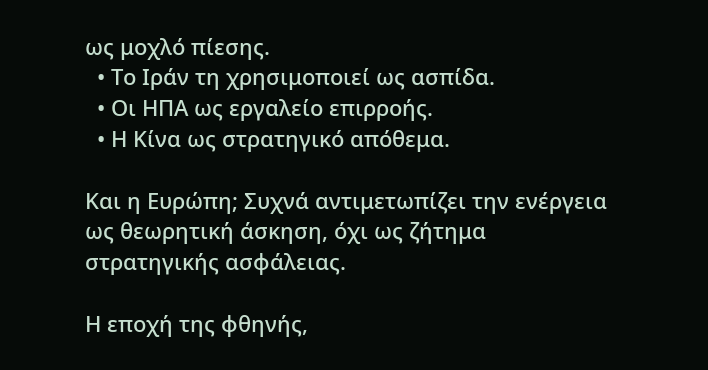ως μοχλό πίεσης.
  • Το Ιράν τη χρησιμοποιεί ως ασπίδα.
  • Οι ΗΠΑ ως εργαλείο επιρροής.
  • Η Κίνα ως στρατηγικό απόθεμα.

Και η Ευρώπη; Συχνά αντιμετωπίζει την ενέργεια ως θεωρητική άσκηση, όχι ως ζήτημα στρατηγικής ασφάλειας.

Η εποχή της φθηνής,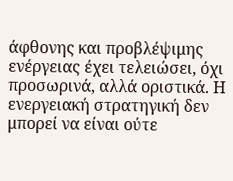άφθονης και προβλέψιμης ενέργειας έχει τελειώσει, όχι προσωρινά, αλλά οριστικά. Η ενεργειακή στρατηγική δεν μπορεί να είναι ούτε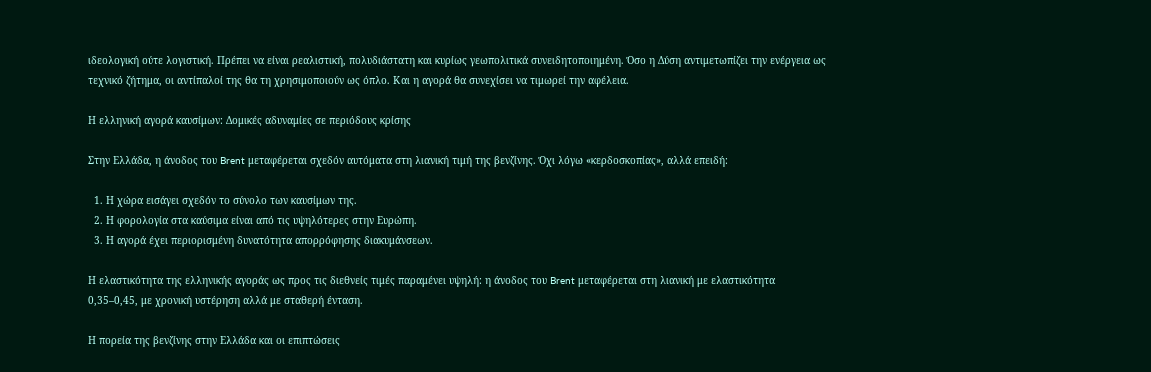ιδεολογική ούτε λογιστική. Πρέπει να είναι ρεαλιστική, πολυδιάστατη και κυρίως γεωπολιτικά συνειδητοποιημένη. Όσο η Δύση αντιμετωπίζει την ενέργεια ως τεχνικό ζήτημα, οι αντίπαλοί της θα τη χρησιμοποιούν ως όπλο. Και η αγορά θα συνεχίσει να τιμωρεί την αφέλεια.

Η ελληνική αγορά καυσίμων: Δομικές αδυναμίες σε περιόδους κρίσης

Στην Ελλάδα, η άνοδος του Brent μεταφέρεται σχεδόν αυτόματα στη λιανική τιμή της βενζίνης. Όχι λόγω «κερδοσκοπίας», αλλά επειδή:

  1. Η χώρα εισάγει σχεδόν το σύνολο των καυσίμων της.
  2. Η φορολογία στα καύσιμα είναι από τις υψηλότερες στην Ευρώπη.
  3. Η αγορά έχει περιορισμένη δυνατότητα απορρόφησης διακυμάνσεων.

Η ελαστικότητα της ελληνικής αγοράς ως προς τις διεθνείς τιμές παραμένει υψηλή: η άνοδος του Brent μεταφέρεται στη λιανική με ελαστικότητα 0,35–0,45, με χρονική υστέρηση αλλά με σταθερή ένταση.

Η πορεία της βενζίνης στην Ελλάδα και οι επιπτώσεις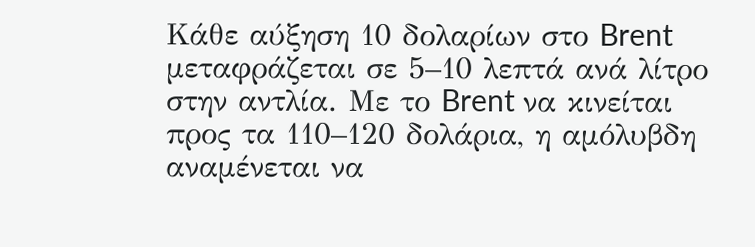Κάθε αύξηση 10 δολαρίων στο Brent μεταφράζεται σε 5–10 λεπτά ανά λίτρο στην αντλία. Με το Brent να κινείται προς τα 110–120 δολάρια, η αμόλυβδη αναμένεται να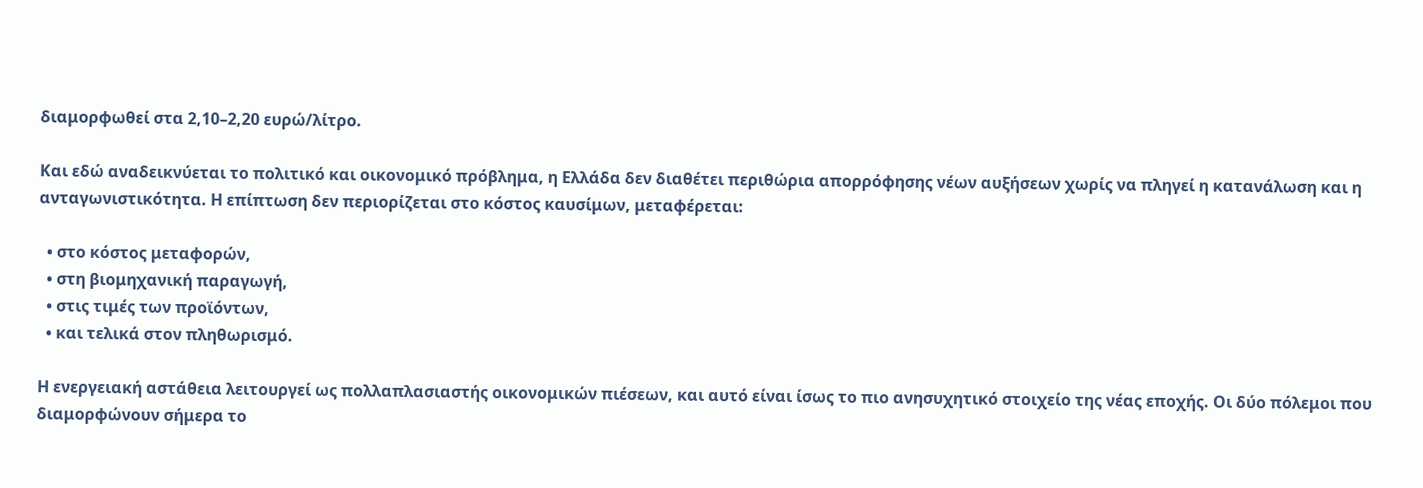διαμορφωθεί στα 2,10–2,20 ευρώ/λίτρο.

Και εδώ αναδεικνύεται το πολιτικό και οικονομικό πρόβλημα, η Ελλάδα δεν διαθέτει περιθώρια απορρόφησης νέων αυξήσεων χωρίς να πληγεί η κατανάλωση και η ανταγωνιστικότητα. Η επίπτωση δεν περιορίζεται στο κόστος καυσίμων, μεταφέρεται:

  • στο κόστος μεταφορών,
  • στη βιομηχανική παραγωγή,
  • στις τιμές των προϊόντων,
  • και τελικά στον πληθωρισμό.

Η ενεργειακή αστάθεια λειτουργεί ως πολλαπλασιαστής οικονομικών πιέσεων, και αυτό είναι ίσως το πιο ανησυχητικό στοιχείο της νέας εποχής. Οι δύο πόλεμοι που διαμορφώνουν σήμερα το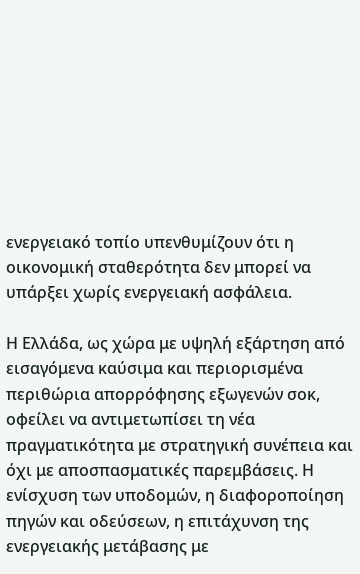ενεργειακό τοπίο υπενθυμίζουν ότι η οικονομική σταθερότητα δεν μπορεί να υπάρξει χωρίς ενεργειακή ασφάλεια.

Η Ελλάδα, ως χώρα με υψηλή εξάρτηση από εισαγόμενα καύσιμα και περιορισμένα περιθώρια απορρόφησης εξωγενών σοκ, οφείλει να αντιμετωπίσει τη νέα πραγματικότητα με στρατηγική συνέπεια και όχι με αποσπασματικές παρεμβάσεις. Η ενίσχυση των υποδομών, η διαφοροποίηση πηγών και οδεύσεων, η επιτάχυνση της ενεργειακής μετάβασης με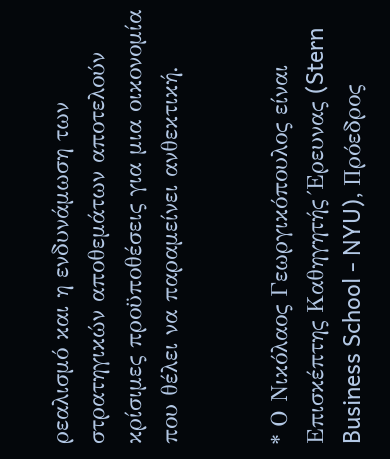ρεαλισμό και η ενδυνάμωση των στρατηγικών αποθεμάτων αποτελούν κρίσιμες προϋποθέσεις για μια οικονομία που θέλει να παραμείνει ανθεκτική.


* Ο Νικόλαος Γεωργικόπουλος είναι Επισκέπτης Καθηγητής Έρευνας (Stern Business School - NYU), Πρόεδρος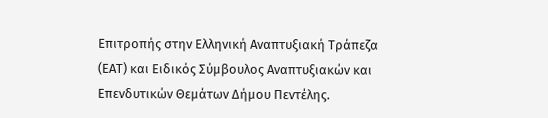Επιτροπής στην Ελληνική Αναπτυξιακή Τράπεζα (ΕΑΤ) και Ειδικός Σύμβουλος Αναπτυξιακών και Επενδυτικών Θεμάτων Δήμου Πεντέλης.